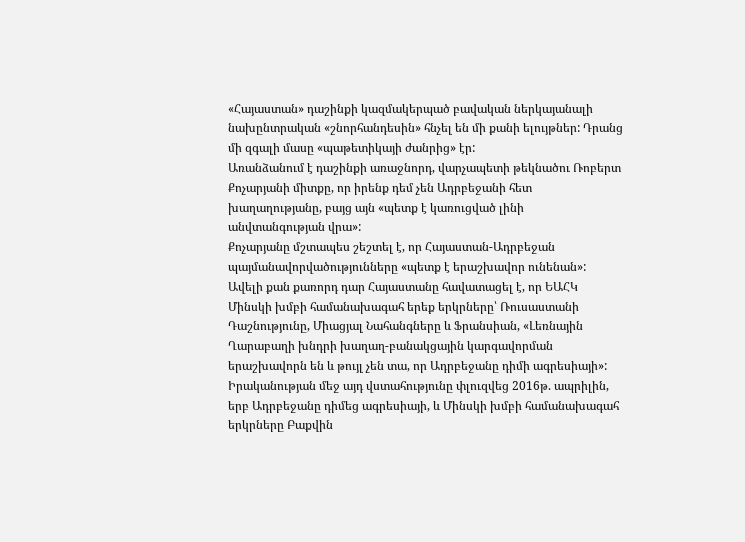«Հայաստան» դաշինքի կազմակերպած բավական ներկայանալի նախընտրական «շնորհանդեսին» հնչել են մի քանի ելույթներ: Դրանց մի զգալի մասը «պաթետիկայի ժանրից» էր:
Առանձանում է դաշինքի առաջնորդ, վարչապետի թեկնածու Ռոբերտ Քոչարյանի միտքը, որ իրենք դեմ չեն Ադրբեջանի հետ խաղաղությանը, բայց այն «պետք է կառուցված լինի անվտանգության վրա»:
Քոչարյանը մշտապես շեշտել է, որ Հայաստան-Ադրբեջան պայմանավորվածությունները «պետք է երաշխավոր ունենան»: Ավելի քան քառորդ դար Հայաստանը հավատացել է, որ ԵԱՀԿ Մինսկի խմբի համանախագահ երեք երկրները՝ Ռուսաստանի Դաշնությունը, Միացյալ Նահանգները և Ֆրանսիան, «Լեռնային Ղարաբաղի խնդրի խաղաղ-բանակցային կարգավորման երաշխավորն են և թույլ չեն տա, որ Ադրբեջանը դիմի ագրեսիայի»:
Իրականության մեջ այդ վստահությունը փլուզվեց 2016թ. ապրիլին, երբ Ադրբեջանը դիմեց ագրեսիայի, և Մինսկի խմբի համանախագահ երկրները Բաքվին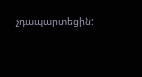չդապարտեցին: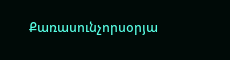Քառասունչորսօրյա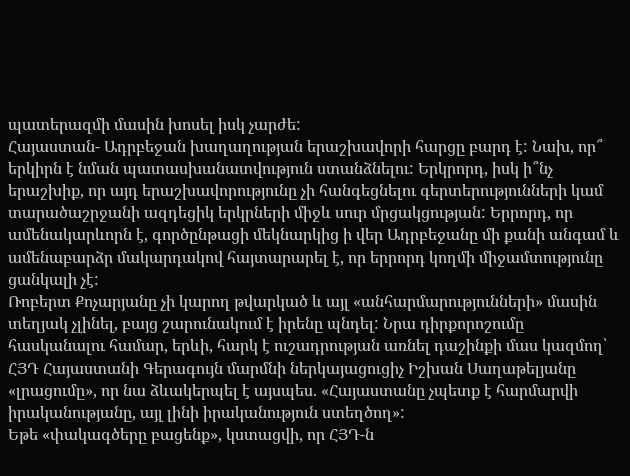պատերազմի մասին խոսել իսկ չարժե:
Հայաստան- Ադրբեջան խաղաղության երաշխավորի հարցը բարդ է: Նախ, որ՞ երկիրն է նման պատասխանատվություն ստանձնելու: Երկրորդ, իսկ ի՞նչ երաշխիք, որ այդ երաշխավորությունը չի հանգեցնելու գերտերությունների կամ տարածաշրջանի ազդեցիկ երկրների միջև սուր մրցակցության: Երրորդ, որ ամենակարևորն է, գործընթացի մեկնարկից ի վեր Ադրբեջանը մի քանի անգամ և ամենաբարձր մակարդակով հայտարարել է, որ երրորդ կողմի միջամտությունը ցանկալի չէ:
Ռոբերտ Քոչարյանը չի կարող թվարկած և այլ «անհարմարությունների» մասին տեղյակ չլինել, բայց շարունակում է իրենը պնդել: Նրա դիրքորոշումը հասկանալու համար, երևի, հարկ է ուշադրության առնել դաշինքի մաս կազմող՝ ՀՅԴ Հայաստանի Գերագույն մարմնի ներկայացուցիչ Իշխան Սաղաթելյանը «լրացումը», որ նա ձևակերպել է այսպես. «Հայաստանը չպետք է հարմարվի իրականությանը, այլ լինի իրականություն ստեղծող»:
Եթե «փակագծերը բացենք», կստացվի, որ ՀՅԴ-ն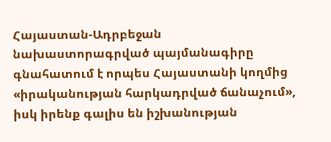Հայաստան-Ադրբեջան նախաստորագրված պայմանագիրը գնահատում է որպես Հայաստանի կողմից «իրականության հարկադրված ճանաչում», իսկ իրենք գալիս են իշխանության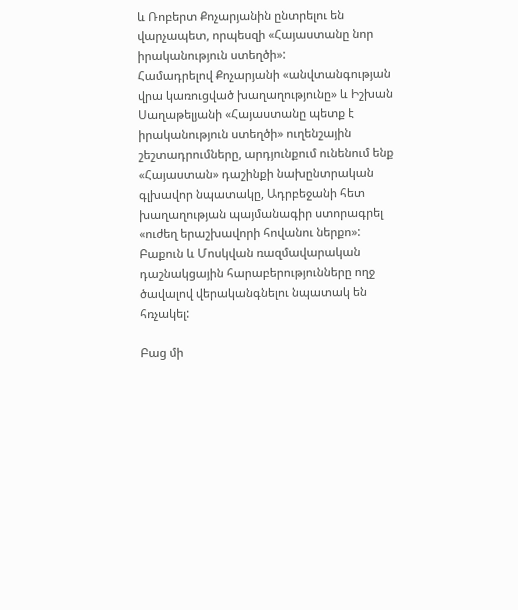և Ռոբերտ Քոչարյանին ընտրելու են վարչապետ, որպեսզի «Հայաստանը նոր իրականություն ստեղծի»:
Համադրելով Քոչարյանի «անվտանգության վրա կառուցված խաղաղությունը» և Իշխան Սաղաթելյանի «Հայաստանը պետք է իրականություն ստեղծի» ուղենշային շեշտադրումները, արդյունքում ունենում ենք «Հայաստան» դաշինքի նախընտրական գլխավոր նպատակը, Ադրբեջանի հետ խաղաղության պայմանագիր ստորագրել «ուժեղ երաշխավորի հովանու ներքո»:
Բաքուն և Մոսկվան ռազմավարական դաշնակցային հարաբերությունները ողջ ծավալով վերականգնելու նպատակ են հռչակել:

Բաց մի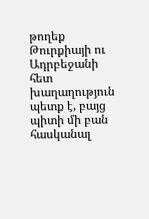թողեք
Թուրքիայի ու Ադրբեջանի հետ խաղաղություն պետք է, բայց պիտի մի բան հասկանալ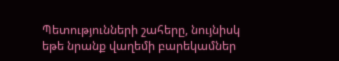Պետությունների շահերը, նույնիսկ եթե նրանք վաղեմի բարեկամներ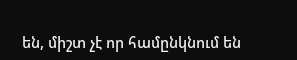են, միշտ չէ որ համընկնում են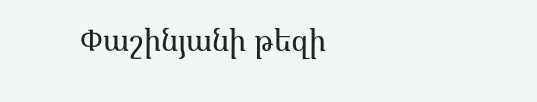Փաշինյանի թեզի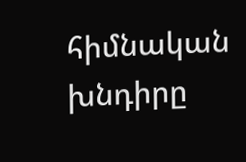հիմնական խնդիրը